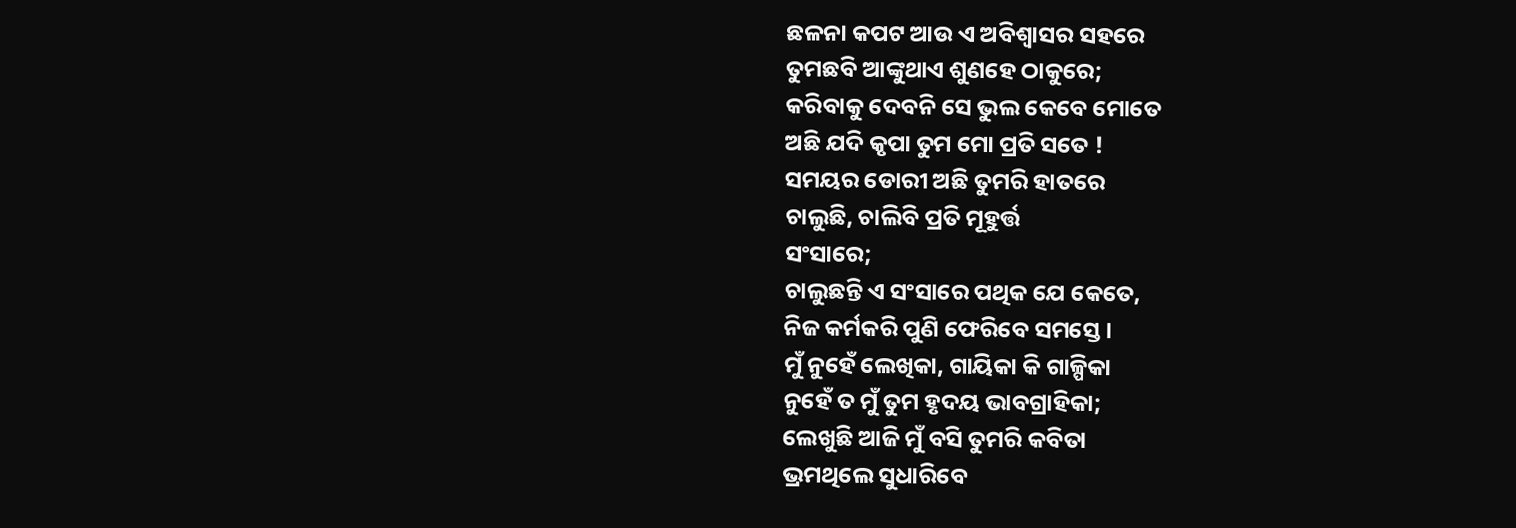ଛଳନା କପଟ ଆଉ ଏ ଅବିଶ୍ଵାସର ସହରେ
ତୁମଛବି ଆଙ୍କୁଥାଏ ଶୁଣହେ ଠାକୁରେ;
କରିବାକୁ ଦେବନି ସେ ଭୁଲ କେବେ ମୋତେ
ଅଛି ଯଦି କୃପା ତୁମ ମୋ ପ୍ରତି ସତେ !
ସମୟର ଡୋରୀ ଅଛି ତୁମରି ହାତରେ
ଚାଲୁଛି, ଚାଲିବି ପ୍ରତି ମୂହୁର୍ତ୍ତ
ସଂସାରେ;
ଚାଲୁଛନ୍ତି ଏ ସଂସାରେ ପଥିକ ଯେ କେତେ,
ନିଜ କର୍ମକରି ପୁଣି ଫେରିବେ ସମସ୍ତେ ।
ମୁଁ ନୁହେଁ ଲେଖିକା, ଗାୟିକା କି ଗାଳ୍ପିକା
ନୁହେଁ ତ ମୁଁ ତୁମ ହୃଦୟ ଭାବଗ୍ରାହିକା;
ଲେଖୁଛି ଆଜି ମୁଁ ବସି ତୁମରି କବିତା
ଭ୍ରମଥିଲେ ସୁଧାରିବେ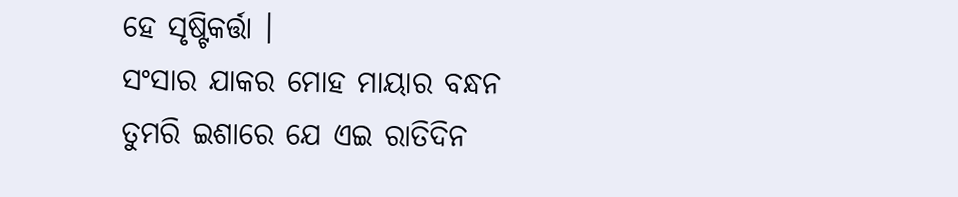ହେ ସୃଷ୍ଟିକର୍ତ୍ତା ।
ସଂସାର ଯାକର ମୋହ ମାୟାର ବନ୍ଧନ
ତୁମରି ଇଶାରେ ଯେ ଏଇ ରାତିଦିନ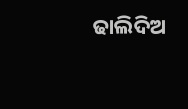ଢାଲିଦିଅ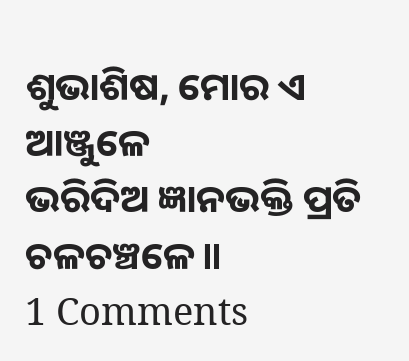ଶୁଭାଶିଷ, ମୋର ଏ ଆଞ୍ଜୁଳେ
ଭରିଦିଅ ଜ୍ଞାନଭକ୍ତି ପ୍ରତି ଚଳଚଞ୍ଚଳେ॥
1 Comments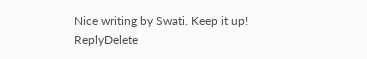Nice writing by Swati. Keep it up!
ReplyDelete